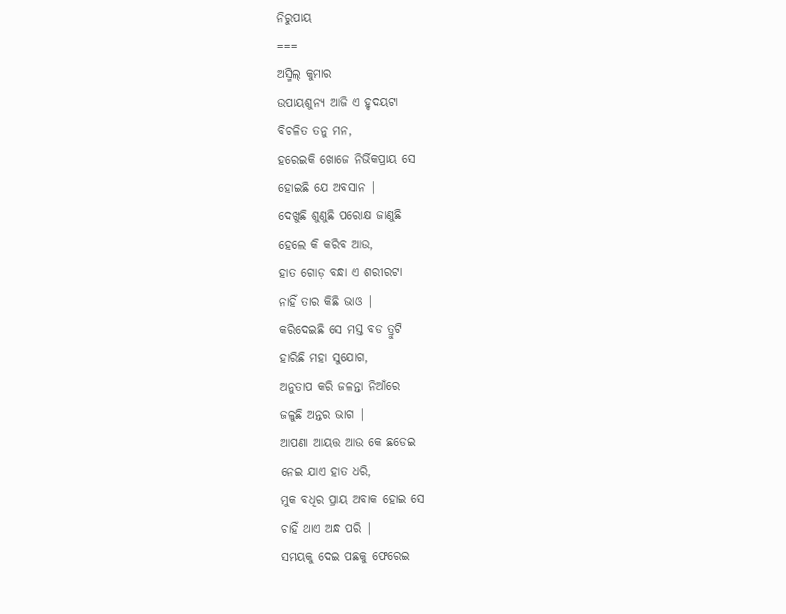ନିରୁପାୟ
===
ଅସ୍ମିଲ୍ କୁମାର
ଉପାୟଶୁନ୍ୟ ଆଜି ଏ ହୃଦୟଟା
ବିଚଳିତ ତନୁ ମନ,
ହରେଇକି ଖୋଜେ ନିର୍ଭିକପ୍ରାୟ ସେ
ହୋଇଛି ଯେ ଅବସାନ |
ଦେଖୁଛି ଶୁଣୁଛି ପରୋକ୍ଷ ଜାଣୁଛି
ହେଲେ କି କରିବ ଆଉ,
ହାତ ଗୋଡ଼ ବନ୍ଧା ଏ ଶରୀରଟା
ନାହିଁ ତାର କିଛି ଭାଓ |
କରିଦେଇଛି ସେ ମସ୍ତ ବଡ ତ୍ରୁଟି
ହାରିଛି ମହା ସୁଯୋଗ,
ଅନୁତାପ କରି ଜଳନ୍ତା ନିଆଁରେ
ଜଳୁଛି ଅନ୍ତର ଭାଗ |
ଆପଣା ଆୟତ୍ତ ଆଉ କେ ଛଡେଇ
ନେଇ ଯାଏ ହାତ ଧରି,
ମୁକ ବଧିର ପ୍ରାୟ ଅବାକ ହୋଇ ସେ
ଚାହିଁ ଥାଏ ଅନ୍ଧ ପରି |
ସମୟକୁ ଦେଇ ପଛକୁ ଫେରେଇ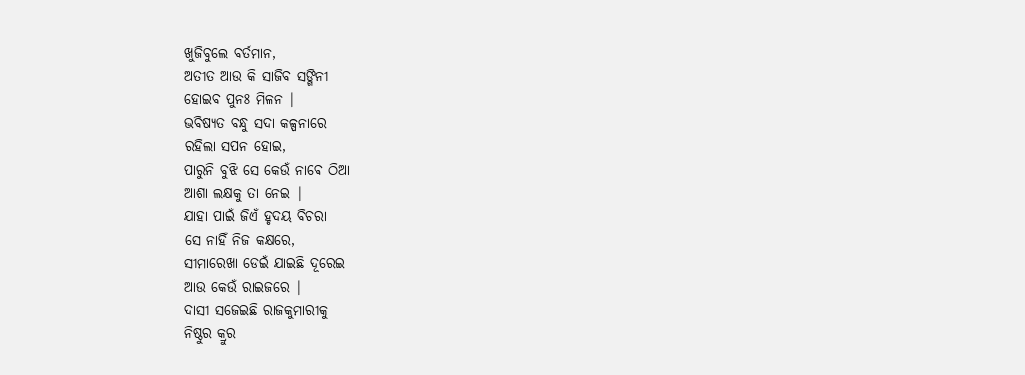ଖୁଜିବୁଲେ ବର୍ତମାନ,
ଅତୀତ ଆଉ କି ସାଜିବ ସଙ୍ଗିନୀ
ହୋଇବ ପୁନଃ ମିଳନ |
ଭବିଷ୍ୟତ ବନ୍ଧୁ ସଦା କଳ୍ପନାରେ
ରହିଲା ସପନ ହୋଇ,
ପାରୁନି ବୁଝି ସେ କେଉଁ ନାଵେ ଠିଆ
ଆଶା ଲକ୍ଷକୁ ତା ନେଇ |
ଯାହା ପାଇଁ ଜିଏଁ ହୃଦୟ ବିଚରା
ସେ ନାହିଁ ନିଜ କକ୍ଷରେ,
ସୀମାରେଖା ଡେଇଁ ଯାଇଛି ଦୂରେଇ
ଆଉ କେଉଁ ରାଇଜରେ |
ଦାସୀ ସଜେଇଛି ରାଜକୁମାରୀକୁ
ନିଷ୍ଠୁର କ୍ରୁର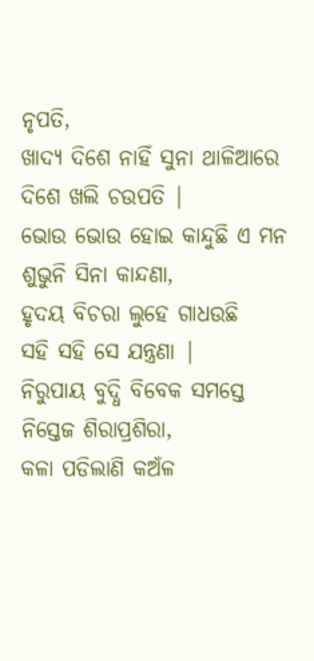ନୃପତି,
ଖାଦ୍ୟ ଦିଶେ ନାହିଁ ସୁନା ଥାଳିଆରେ
ଦିଶେ ଖଲି ଚଉପତି |
ଭୋଉ ଭୋଉ ହୋଇ କାନ୍ଦୁଛି ଏ ମନ
ଶୁଭୁନି ସିନା କାନ୍ଦଣା,
ହୃଦୟ ବିଚରା ଲୁହେ ଗାଧଉଛି
ସହି ସହି ସେ ଯନ୍ତ୍ରଣା |
ନିରୁପାୟ ବୁଦ୍ଧି ବିବେକ ସମସ୍ତେ
ନିସ୍ତେଜ ଶିରାପ୍ରଶିରା,
କଳା ପଡିଲାଣି କଅଁଳ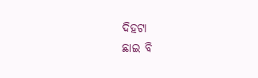ଦିହଟା
ଛାଇ ବି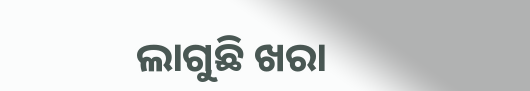ଲାଗୁଛି ଖରା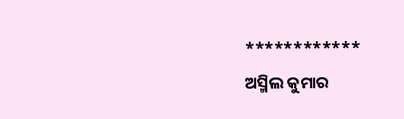************
ଅସ୍ମିଲ କୁମାର